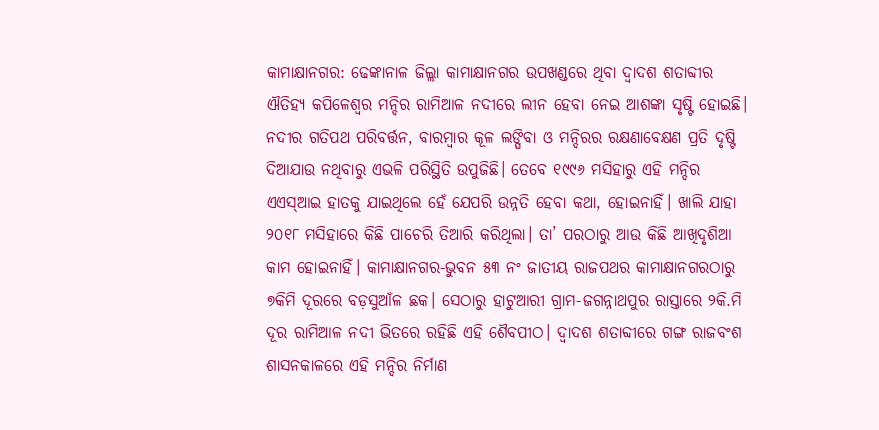କାମାକ୍ଷାନଗର: ଢେଙ୍କାନାଳ ଜିଲ୍ଲା କାମାକ୍ଷାନଗର ଉପଖଣ୍ଡରେ ଥିବା ଦ୍ବାଦଶ ଶତାବ୍ଦୀର ଐତିହ୍ୟ କପିଳେଶ୍ବର ମନ୍ଦିର ରାମିଆଳ ନଦୀରେ ଲୀନ ହେବା ନେଇ ଆଶଙ୍କା ସୃ‌ଷ୍ଟି ହୋଇଛି। ନଦୀର ଗତିପଥ ପରିବର୍ତ୍ତନ, ବାରମ୍ବାର କୂଳ ଲଙ୍ଘିବା ଓ ମନ୍ଦିରର ରକ୍ଷଣାବେକ୍ଷଣ ପ୍ରତି ଦୃଷ୍ଟି ଦିଆଯାଉ ନଥିବାରୁ ଏଭଳି ପରିସ୍ଥିତି ଉପୁଜିଛି। ତେବେ ୧୯୯୬ ମସିହାରୁ ଏହି ମନ୍ଦିର ଏଏସ୍‌ଆଇ ହାତକୁ ଯାଇଥିଲେ ହେଁ ଯେପରି ଉନ୍ନତି ହେବା କଥା, ହୋଇନାହିଁ। ଖାଲି ଯାହା ୨୦୧୮ ମସିହାରେ କିଛି ପାଚେରି ତିଆରି କରିଥିଲା। ତା’ ପରଠାରୁ ଆଉ କିଛି ଆଖିଦୃଶିଆ କାମ ହୋଇନାହିଁ। କାମାକ୍ଷାନଗର-ଭୁବନ ୫୩ ନଂ ଜାତୀୟ ରାଜପଥର କାମାକ୍ଷାନଗରଠାରୁ ୭କିମି ଦୂରରେ ବଡ଼ସୁଆଁଳ ଛକ। ସେଠାରୁ ହାଟୁଆରୀ ଗ୍ରାମ-ଜଗନ୍ନାଥପୁର ରାସ୍ତାରେ ୨କି.ମି ଦୂର ରାମିଆଳ ନଦୀ ଭିତରେ ରହିଛି ଏହି ଶୈବପୀଠ। ଦ୍ବାଦଶ ଶତାବ୍ଦୀରେ ଗଙ୍ଗ ରାଜବଂଶ ଶାସନକାଳରେ ଏହି ମନ୍ଦିର ନିର୍ମାଣ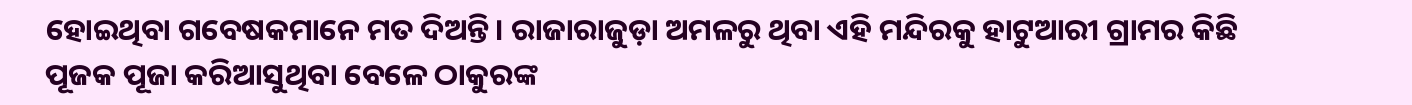ହୋଇଥିବା ଗବେଷକମାନେ ମତ ଦିଅନ୍ତି। ରାଜାରାଜୁଡ଼ା ଅମଳରୁ ଥିବା ଏହି ମନ୍ଦିରକୁ ହାଟୁଆରୀ ଗ୍ରାମର କିଛି ପୂଜକ ପୂଜା କରିଆସୁଥିବା ବେଳେ ଠାକୁରଙ୍କ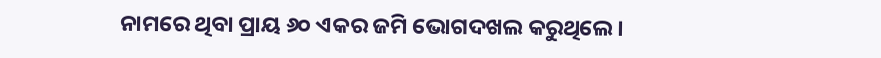ନାମରେ ଥିବା ପ୍ରାୟ ୬୦ ଏକର ଜମି ଭୋଗଦଖଲ କରୁଥିଲେ।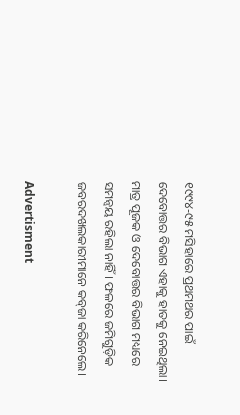୧୯୯୪-୯୫ ମସିହାରେ ପ୍ରଥମଥର ପାଇଁ ଦେବୋତ୍ତର ବିଭାଗ ଏହାକୁ ହାତକୁ ନେଇଥିଲା। ମାତ୍ର ପୂଜକ ଓ ଦେବୋତ୍ତର ବିଭାଗ ମଧ୍ୟରେ ସମନ୍ବୟ ରହିଲା ନାହିଁ। ଫଳରେ ଜମିଗୁଡ଼ିକ ଜବରଦଖଲକାରୀମାନେ କବ୍‌ଜା କରିନେଲେ।

Advertisment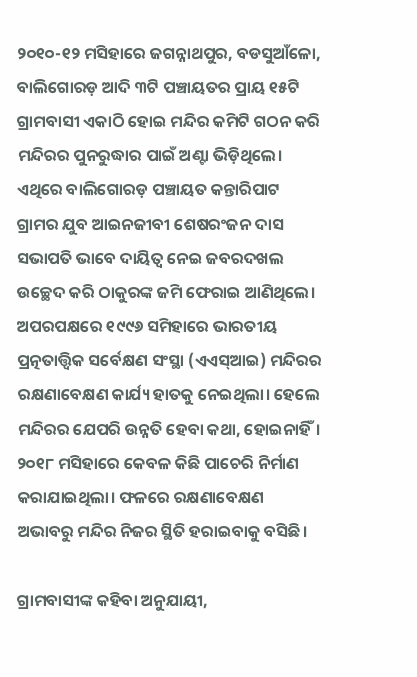୨୦୧୦-୧୨ ମସିହାରେ ଜଗନ୍ନାଥପୁର, ବଡସୁଆଁଳୋ, ବାଲିଗୋରଡ଼ ଆଦି ୩ଟି ପଞ୍ଚାୟତର ପ୍ରାୟ ୧୫ଟି ଗ୍ରାମବାସୀ ଏକାଠି ହୋଇ ମନ୍ଦିର କମିଟି ଗଠନ କରି ମନ୍ଦିରର ପୁନରୁଦ୍ଧାର ପାଇଁ ଅଣ୍ଟା ଭିଡ଼ିଥିଲେ। ଏଥିରେ ବାଲିଗୋରଡ଼ ପଞ୍ଚାୟତ କନ୍ତାରିପାଟ ଗ୍ରାମର ଯୁବ ଆଇନଜୀବୀ ଶେଷରଂଜନ ଦାସ ସଭାପତି ଭାବେ ଦାୟିତ୍ବ ନେଇ ଜବରଦଖଲ ଉଚ୍ଛେଦ କରି ଠାକୁରଙ୍କ ଜମି ଫେରାଇ ଆଣିଥିଲେ। ଅପରପକ୍ଷରେ ୧୯୯୬ ସମିହାରେ ଭାରତୀୟ ପ୍ରତ୍ନତାତ୍ତ୍ବିକ ସର୍ବେକ୍ଷଣ ସଂସ୍ଥା (ଏଏସ୍‌ଆଇ) ମନ୍ଦିରର ରକ୍ଷଣାବେକ୍ଷଣ କାର୍ଯ୍ୟ ହାତକୁ ନେଇଥିଲା। ହେ‌ଲେ ମନ୍ଦିରର ଯେପରି ଉନ୍ନତି ହେବା କଥା, ହୋଇନାହିଁ। ୨୦୧୮ ମସିହାରେ କେବଳ କିଛି ପାଚେରି ନିର୍ମାଣ କରାଯାଇଥିଲା। ଫଳରେ ରକ୍ଷଣାବେକ୍ଷଣ ଅଭାବରୁ ମନ୍ଦିର ନିଜର ସ୍ଥିତି ହରାଇବାକୁ ବସିଛି।

ଗ୍ରାମବାସୀଙ୍କ କହିବା ଅନୁଯାୟୀ,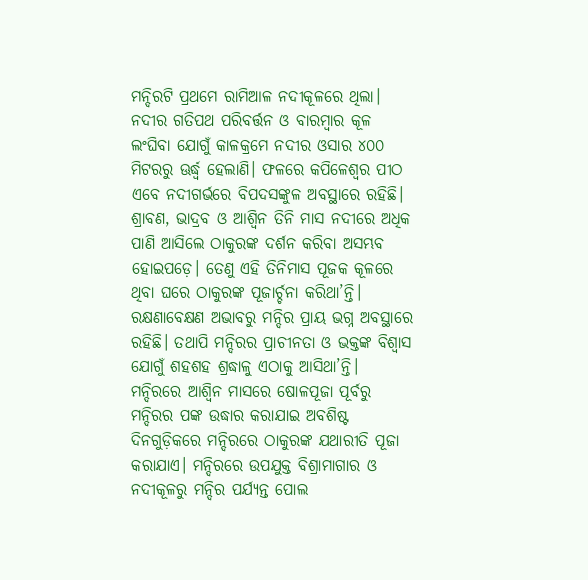ମନ୍ଦିରଟି ପ୍ରଥମେ ରାମିଆଳ ନଦୀକୂଳରେ ଥିଲା। ନଦୀର ଗତିପଥ ପରିବର୍ତ୍ତନ ଓ ବାରମ୍ବାର କୂଳ ଲଂଘିବା ଯୋଗୁଁ କାଳକ୍ରମେ ନଦୀର ଓସାର ୪୦୦ ମିଟରରୁ ଊର୍ଦ୍ଧ୍ବ ହେଲାଣି। ଫଳରେ କପିଳେଶ୍ବର ପୀଠ ଏବେ ନଦୀଗର୍ଭରେ ବିପଦସଙ୍କୁଳ ଅବସ୍ଥାରେ ରହିଛି। ଶ୍ରାବଣ, ଭାଦ୍ରବ ଓ ଆଶ୍ବିନ ତିନି ମାସ ନଦୀରେ ଅଧିକ ପାଣି ଆସିଲେ ଠାକୁରଙ୍କ ଦର୍ଶନ କରିବା ଅସମ୍ଭବ ହୋଇପଡ଼େ। ତେଣୁ ଏହି ତିନିମାସ ପୂଜକ କୂଳରେ ଥିବା ଘରେ ଠାକୁରଙ୍କ ପୂଜାର୍ଚ୍ଚନା କରିଥା’ନ୍ତି। ରକ୍ଷଣାବେକ୍ଷଣ ଅଭାବରୁ ମନ୍ଦିର ପ୍ରାୟ ଭଗ୍ନ ଅବସ୍ଥାରେ ରହିଛି। ତଥାପି ମନ୍ଦିରର ପ୍ରାଚୀନତା ଓ ଭକ୍ତଙ୍କ ବିଶ୍ବାସ ଯୋଗୁଁ ଶହଶହ ଶ୍ରଦ୍ଧାଳୁ ଏଠାକୁ ଆସିଥା’ନ୍ତି। ମନ୍ଦିରରେ ଆଶ୍ବିନ ମାସରେ ଷୋଳପୂଜା ପୂର୍ବରୁ ମନ୍ଦିରର ପଙ୍କ ଉଦ୍ଧାର କରାଯାଇ ଅବଶିଷ୍ଟ ଦିନଗୁଡ଼ିକରେ ମନ୍ଦିରରେ ଠାକୁରଙ୍କ ଯଥାରୀତି ପୂଜା କରାଯାଏ। ମନ୍ଦିରରେ ଉପଯୁକ୍ତ ବିଶ୍ରାମାଗାର ଓ ନଦୀକୂଳରୁ ମନ୍ଦିର ପର୍ଯ୍ୟନ୍ତ ପୋଲ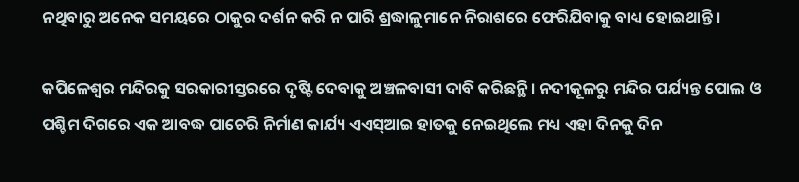ନଥିବାରୁ ଅନେକ ସମୟରେ ଠାକୁର ଦର୍ଶନ କରି ନ ପାରି ଶ୍ରଦ୍ଧାଳୁମାନେ ନିରାଶରେ ଫେରିଯିବାକୁ ବାଧ୍ୟ ହୋଇଥାନ୍ତି।

କପିଳେଶ୍ବର ମନ୍ଦିରକୁ ସରକାରୀସ୍ତରରେ ଦୃଷ୍ଟି ଦେବାକୁ ଅଞ୍ଚଳବାସୀ ଦାବି କରିଛନ୍ଥି। ନଦୀକୂଳରୁ ମନ୍ଦିର ପର୍ଯ୍ୟନ୍ତ ପୋଲ ଓ ପଶ୍ଚିମ ଦିଗରେ ଏକ ଆବଦ୍ଧ ପାଚେରି ନିର୍ମାଣ କାର୍ଯ୍ୟ ଏଏସ୍‌ଆଇ ହାତକୁ ନେଇଥିଲେ ମଧ୍ୟ ଏହା ଦିନକୁ ଦିନ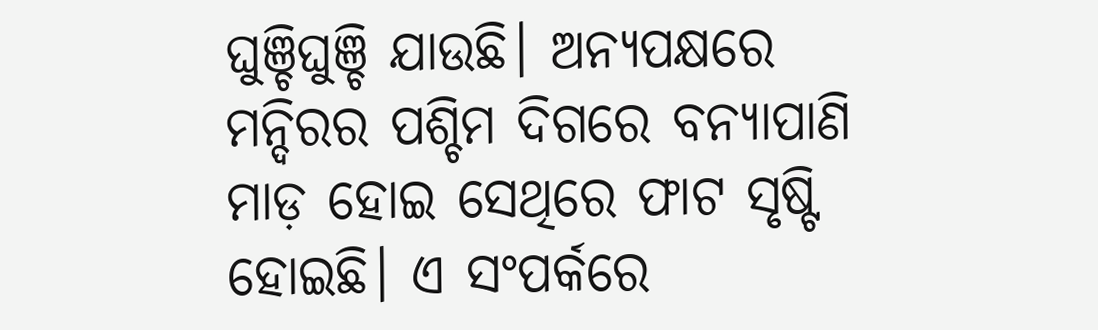ଘୁଞ୍ଚିଘୁଞ୍ଚି ଯାଉଛି। ଅନ୍ୟପକ୍ଷରେ ମନ୍ଦିରର ପଶ୍ଚିମ ଦିଗରେ ବନ୍ୟାପାଣି ମାଡ଼ ହୋଇ ସେଥିରେ ଫାଟ ସୃଷ୍ଟି ହୋଇଛି। ଏ ସଂପର୍କରେ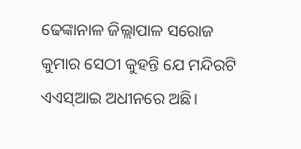ଢେଙ୍କାନାଳ ଜିଲ୍ଲାପାଳ ସରୋଜ କୁମାର ସେଠୀ କୁହନ୍ତି ଯେ ମନ୍ଦିରଟି ଏଏସ୍‌ଆଇ ଅଧୀନରେ ଅଛି।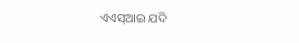ଏଏସ୍‌ଆଇ ଯଦି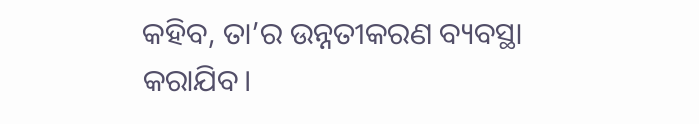କହିବ, ତା’ର ଉନ୍ନତୀକରଣ ବ୍ୟବସ୍ଥା କରାଯିବ।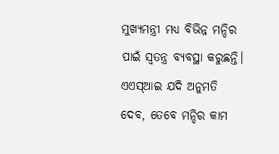ମୁଖ୍ୟମନ୍ତ୍ରୀ ମଧ୍ୟ ବିଭିନ୍ନ ମନ୍ଦିର ପାଇଁ ସ୍ୱତନ୍ତ୍ର ବ୍ୟବସ୍ଥା କରୁଛନ୍ତି। ଏଏସ୍‌ଆଇ ଯଦି ଅନୁମତି ଦେବ, ତେବେ ମନ୍ଦିର କାମ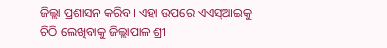ଜିଲ୍ଲା ପ୍ରଶାସନ କରିବ। ଏହା ଉପରେ ଏଏସ୍‌ଆଇକୁ ଚିଠି ଲେଖିବାକୁ ଜିଲ୍ଲାପାଳ ଶ୍ରୀ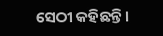ସେଠୀ କହିଛନ୍ତି।